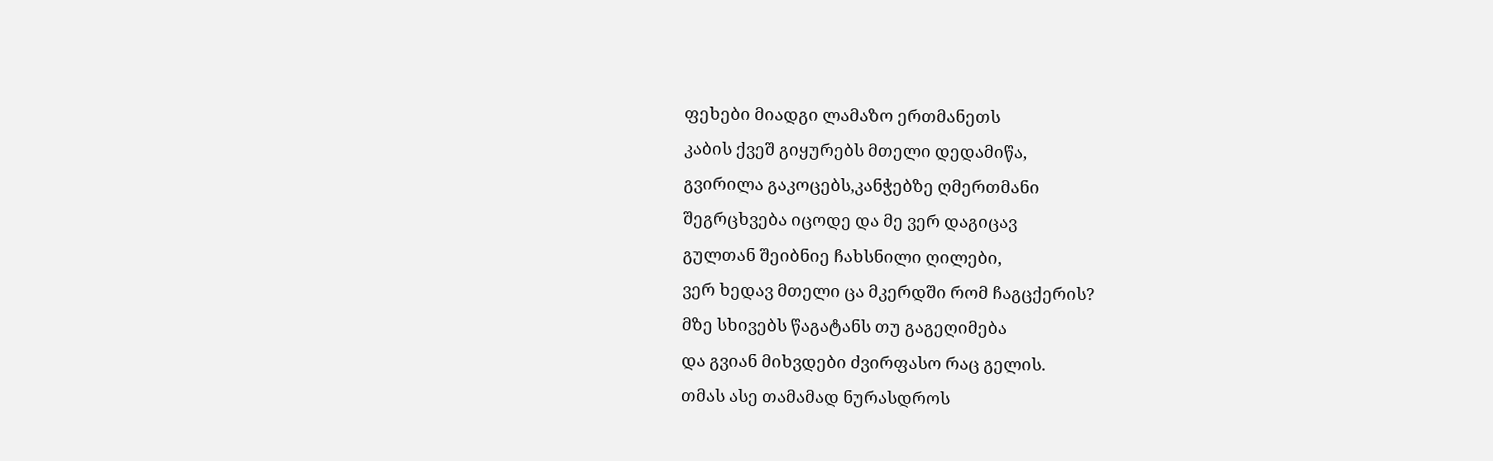ფეხები მიადგი ლამაზო ერთმანეთს
კაბის ქვეშ გიყურებს მთელი დედამიწა,
გვირილა გაკოცებს,კანჭებზე ღმერთმანი
შეგრცხვება იცოდე და მე ვერ დაგიცავ
გულთან შეიბნიე ჩახსნილი ღილები,
ვერ ხედავ მთელი ცა მკერდში რომ ჩაგცქერის?
მზე სხივებს წაგატანს თუ გაგეღიმება
და გვიან მიხვდები ძვირფასო რაც გელის.
თმას ასე თამამად ნურასდროს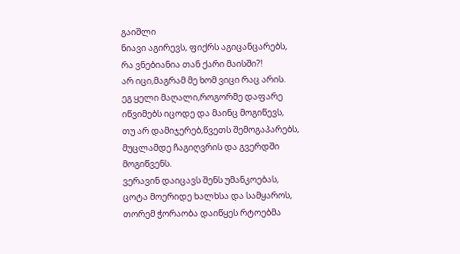გაიშლი
ნიავი აგირევს, ფიქრს აგიცანცარებს,
რა ვნებიანია თან ქარი მაისში?!
არ იცი,მაგრამ მე ხომ ვიცი რაც არის.
ეგ ყელი მაღალი,როგორმე დაფარე
იწვიმებს იცოდე და მაინც მოგიწევს,
თუ არ დამიჯერებ,წვეთს შემოგაპარებს,
მუცლამდე ჩაგიღვრის და გვერდში მოგიწვენს.
ვერავინ დაიცავს შენს უმანკოებას,
ცოტა მოერიდე ხალხსა და სამყაროს,
თორემ ჭორაობა დაიწყეს რტოებმა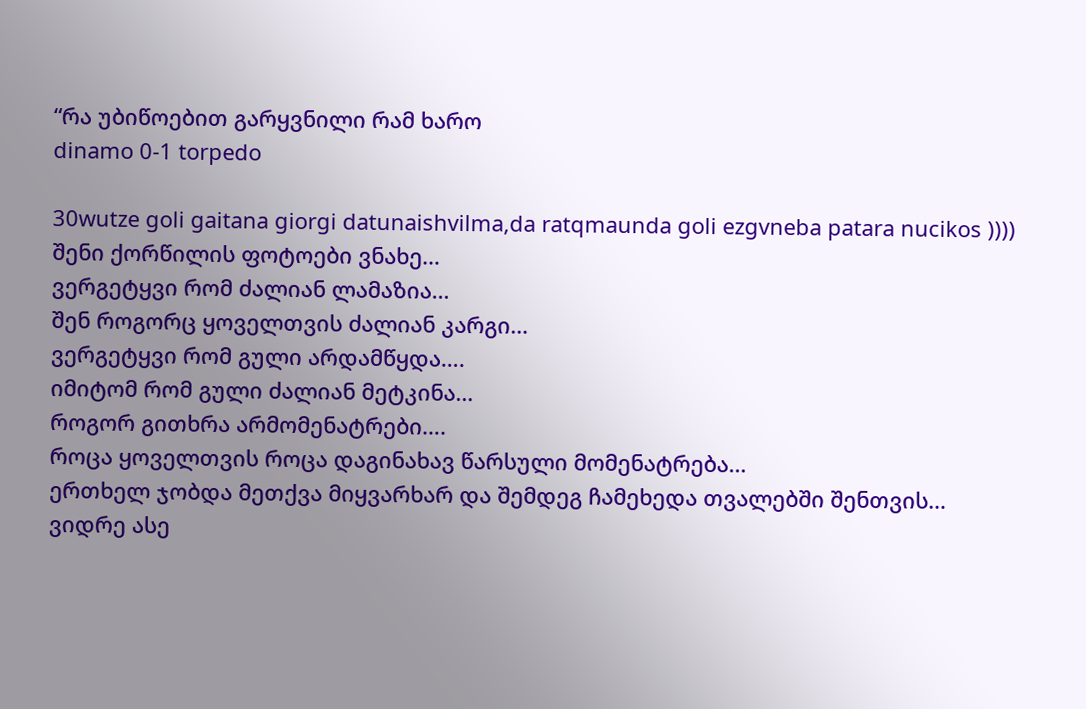“რა უბიწოებით გარყვნილი რამ ხარო
dinamo 0-1 torpedo

30wutze goli gaitana giorgi datunaishvilma,da ratqmaunda goli ezgvneba patara nucikos ))))
შენი ქორწილის ფოტოები ვნახე…
ვერგეტყვი რომ ძალიან ლამაზია…
შენ როგორც ყოველთვის ძალიან კარგი…
ვერგეტყვი რომ გული არდამწყდა….
იმიტომ რომ გული ძალიან მეტკინა…
როგორ გითხრა არმომენატრები….
როცა ყოველთვის როცა დაგინახავ წარსული მომენატრება…
ერთხელ ჯობდა მეთქვა მიყვარხარ და შემდეგ ჩამეხედა თვალებში შენთვის…
ვიდრე ასე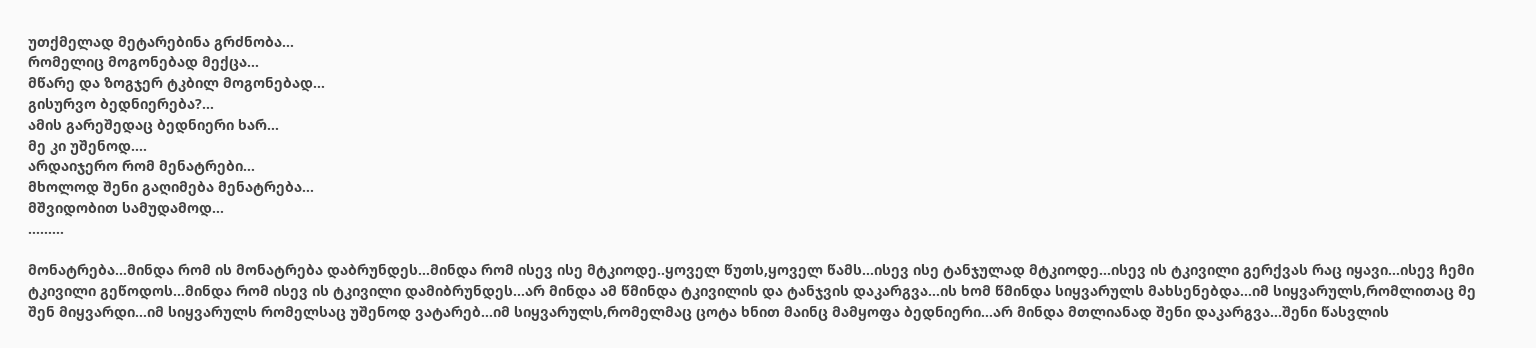უთქმელად მეტარებინა გრძნობა…
რომელიც მოგონებად მექცა…
მწარე და ზოგჯერ ტკბილ მოგონებად…
გისურვო ბედნიერება?…
ამის გარეშედაც ბედნიერი ხარ…
მე კი უშენოდ….
არდაიჯერო რომ მენატრები…
მხოლოდ შენი გაღიმება მენატრება…
მშვიდობით სამუდამოდ…
………

მონატრება…მინდა რომ ის მონატრება დაბრუნდეს…მინდა რომ ისევ ისე მტკიოდე..ყოველ წუთს,ყოველ წამს…ისევ ისე ტანჯულად მტკიოდე…ისევ ის ტკივილი გერქვას რაც იყავი…ისევ ჩემი ტკივილი გეწოდოს…მინდა რომ ისევ ის ტკივილი დამიბრუნდეს…არ მინდა ამ წმინდა ტკივილის და ტანჯვის დაკარგვა…ის ხომ წმინდა სიყვარულს მახსენებდა…იმ სიყვარულს,რომლითაც მე შენ მიყვარდი…იმ სიყვარულს რომელსაც უშენოდ ვატარებ…იმ სიყვარულს,რომელმაც ცოტა ხნით მაინც მამყოფა ბედნიერი…არ მინდა მთლიანად შენი დაკარგვა…შენი წასვლის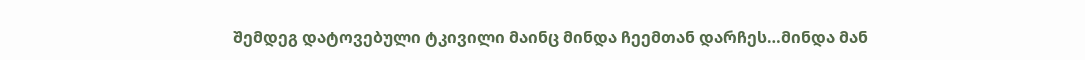შემდეგ დატოვებული ტკივილი მაინც მინდა ჩეემთან დარჩეს…მინდა მან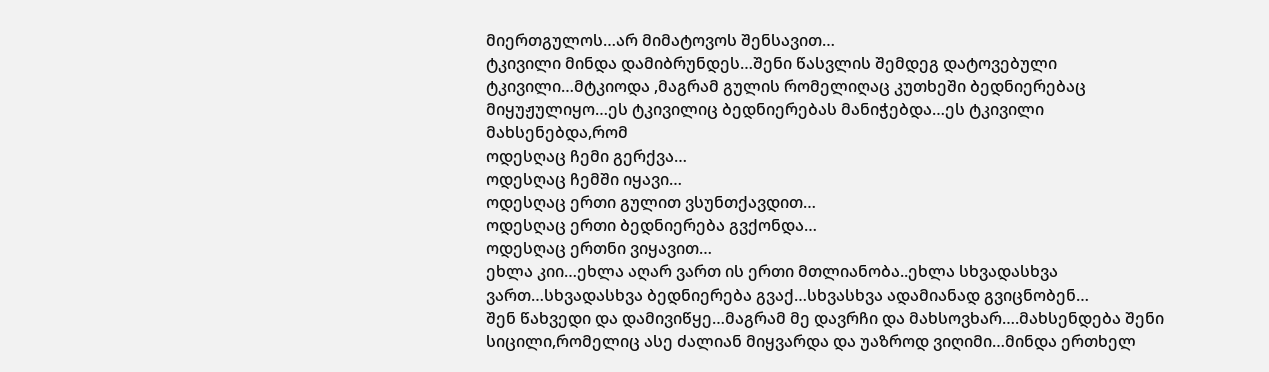მიერთგულოს…არ მიმატოვოს შენსავით…
ტკივილი მინდა დამიბრუნდეს…შენი წასვლის შემდეგ დატოვებული ტკივილი…მტკიოდა ,მაგრამ გულის რომელიღაც კუთხეში ბედნიერებაც მიყუჟულიყო…ეს ტკივილიც ბედნიერებას მანიჭებდა…ეს ტკივილი მახსენებდა,რომ
ოდესღაც ჩემი გერქვა…
ოდესღაც ჩემში იყავი…
ოდესღაც ერთი გულით ვსუნთქავდით…
ოდესღაც ერთი ბედნიერება გვქონდა…
ოდესღაც ერთნი ვიყავით…
ეხლა კიი…ეხლა აღარ ვართ ის ერთი მთლიანობა..ეხლა სხვადასხვა ვართ…სხვადასხვა ბედნიერება გვაქ…სხვასხვა ადამიანად გვიცნობენ…
შენ წახვედი და დამივიწყე…მაგრამ მე დავრჩი და მახსოვხარ….მახსენდება შენი სიცილი,რომელიც ასე ძალიან მიყვარდა და უაზროდ ვიღიმი…მინდა ერთხელ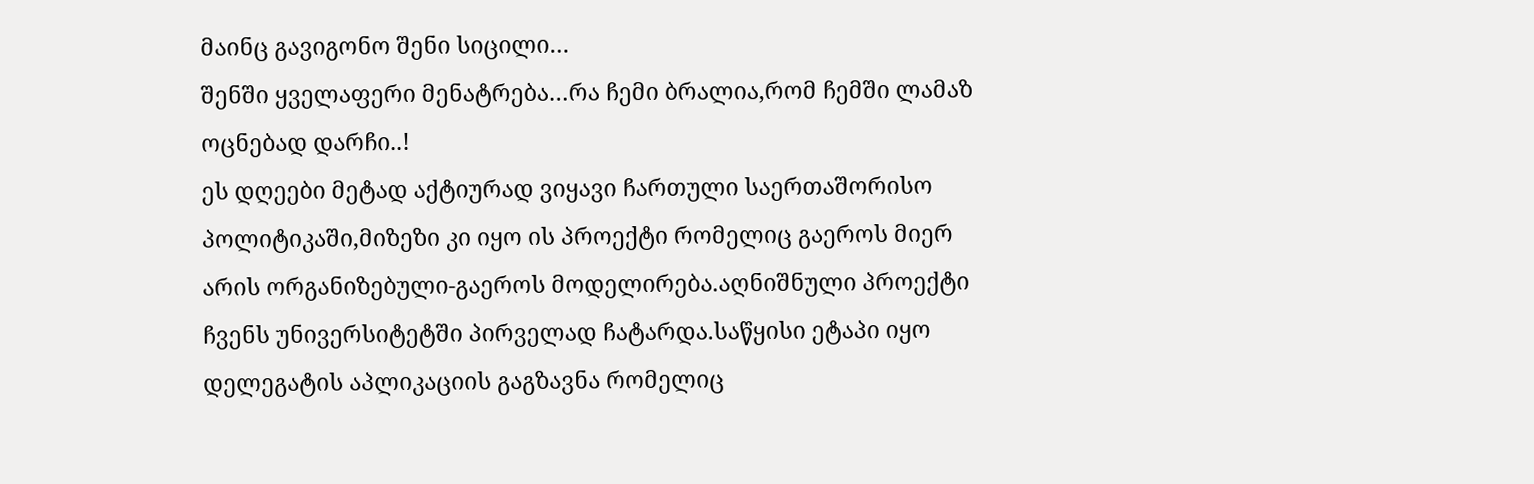მაინც გავიგონო შენი სიცილი…
შენში ყველაფერი მენატრება…რა ჩემი ბრალია,რომ ჩემში ლამაზ ოცნებად დარჩი..!
ეს დღეები მეტად აქტიურად ვიყავი ჩართული საერთაშორისო პოლიტიკაში,მიზეზი კი იყო ის პროექტი რომელიც გაეროს მიერ არის ორგანიზებული-გაეროს მოდელირება.აღნიშნული პროექტი ჩვენს უნივერსიტეტში პირველად ჩატარდა.საწყისი ეტაპი იყო დელეგატის აპლიკაციის გაგზავნა რომელიც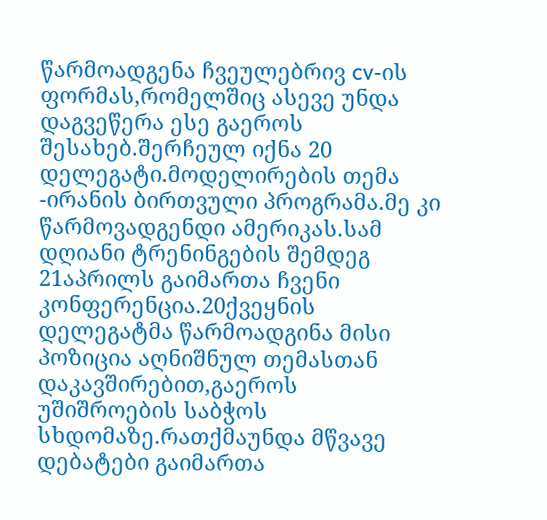წარმოადგენა ჩვეულებრივ cv-ის ფორმას,რომელშიც ასევე უნდა დაგვეწერა ესე გაეროს შესახებ.შერჩეულ იქნა 20 დელეგატი.მოდელირების თემა -ირანის ბირთვული პროგრამა.მე კი წარმოვადგენდი ამერიკას.სამ დღიანი ტრენინგების შემდეგ 21აპრილს გაიმართა ჩვენი კონფერენცია.20ქვეყნის დელეგატმა წარმოადგინა მისი პოზიცია აღნიშნულ თემასთან დაკავშირებით,გაეროს უშიშროების საბჭოს სხდომაზე.რათქმაუნდა მწვავე დებატები გაიმართა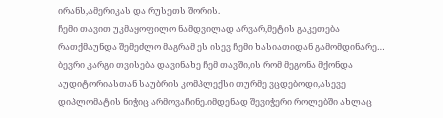ირანს,ამერიკას და რუსეთს შორის.
ჩემი თავით უკმაყოფილო ნამდვილად არვარ,მეტის გაკეთება რათქმაუნდა შემეძლო მაგრამ ეს ისევ ჩემი ხასიათიდან გამომდინარე…
ბევრი კარგი თვისება დავინახე ჩემ თავში,ის რომ მეგონა მქონდა აუდიტორიასთან საუბრის კომპლექსი თურმე ვცდებოდი,ასევე დიპლომატის ნიჭიც არმოვაჩინე.იმდენად შევიჭერი როლებში ახლაც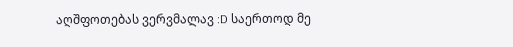აღშფოთებას ვერვმალავ :D საერთოდ მე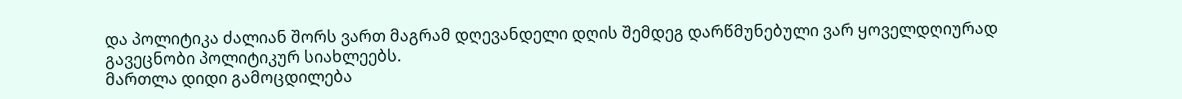და პოლიტიკა ძალიან შორს ვართ მაგრამ დღევანდელი დღის შემდეგ დარწმუნებული ვარ ყოველდღიურად გავეცნობი პოლიტიკურ სიახლეებს.
მართლა დიდი გამოცდილება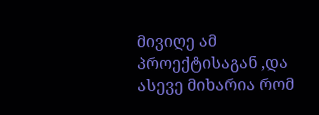მივიღე ამ პროექტისაგან ,და ასევე მიხარია რომ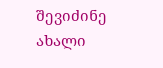შევიძინე ახალი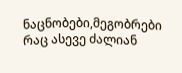ნაცნობები,მეგობრები რაც ასევე ძალიან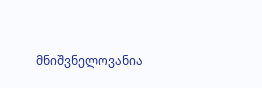მნიშვნელოვანია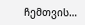ჩემთვის…